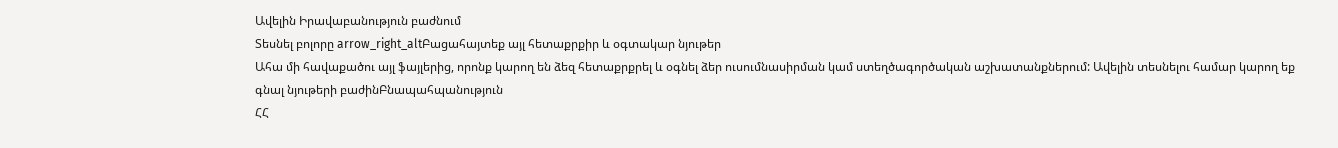Ավելին Իրավաբանություն բաժնում
Տեսնել բոլորը arrow_right_altԲացահայտեք այլ հետաքրքիր և օգտակար նյութեր
Ահա մի հավաքածու այլ ֆայլերից, որոնք կարող են ձեզ հետաքրքրել և օգնել ձեր ուսումնասիրման կամ ստեղծագործական աշխատանքներում: Ավելին տեսնելու համար կարող եք գնալ նյութերի բաժինԲնապահպանություն
ՀՀ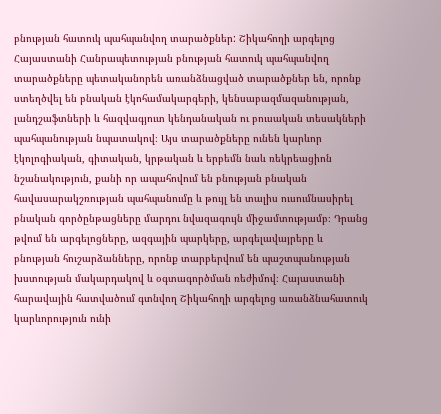բնության հատուկ պահպանվող տարածքներ: Շիկահողի արգելոց
Հայաստանի Հանրապետության բնության հատուկ պահպանվող տարածքները պետականորեն առանձնացված տարածքներ են, որոնք ստեղծվել են բնական էկոհամակարգերի, կենսաբազմազանության, լանդշաֆտների և հազվագյուտ կենդանական ու բուսական տեսակների պահպանության նպատակով։ Այս տարածքները ունեն կարևոր էկոլոգիական, գիտական, կրթական և երբեմն նաև ռեկրեացիոն նշանակություն, քանի որ ապահովում են բնության բնական հավասարակշռության պահպանումը և թույլ են տալիս ուսումնասիրել բնական գործընթացները մարդու նվազագույն միջամտությամբ։ Դրանց թվում են արգելոցները, ազգային պարկերը, արգելավայրերը և բնության հուշարձանները, որոնք տարբերվում են պաշտպանության խստության մակարդակով և օգտագործման ռեժիմով։ Հայաստանի հարավային հատվածում գտնվող Շիկահողի արգելոց առանձնահատուկ կարևորություն ունի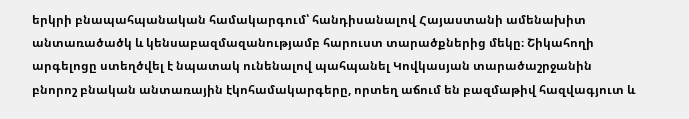երկրի բնապահպանական համակարգում՝ հանդիսանալով Հայաստանի ամենախիտ անտառածածկ և կենսաբազմազանությամբ հարուստ տարածքներից մեկը։ Շիկահողի արգելոցը ստեղծվել է նպատակ ունենալով պահպանել Կովկասյան տարածաշրջանին բնորոշ բնական անտառային էկոհամակարգերը, որտեղ աճում են բազմաթիվ հազվագյուտ և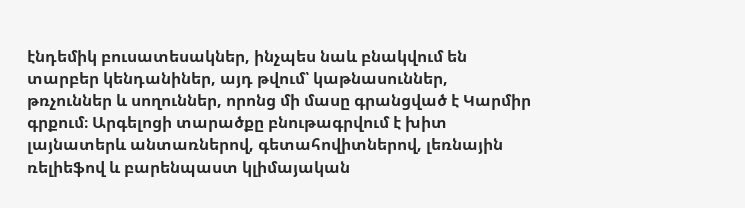էնդեմիկ բուսատեսակներ, ինչպես նաև բնակվում են տարբեր կենդանիներ, այդ թվում՝ կաթնասուններ, թռչուններ և սողուններ, որոնց մի մասը գրանցված է Կարմիր գրքում։ Արգելոցի տարածքը բնութագրվում է խիտ լայնատերև անտառներով, գետահովիտներով, լեռնային ռելիեֆով և բարենպաստ կլիմայական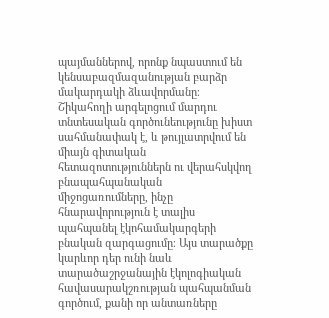պայմաններով, որոնք նպաստում են կենսաբազմազանության բարձր մակարդակի ձևավորմանը։ Շիկահողի արգելոցում մարդու տնտեսական գործունեությունը խիստ սահմանափակ է, և թույլատրվում են միայն գիտական հետազոտություններն ու վերահսկվող բնապահպանական միջոցառումները, ինչը հնարավորություն է տալիս պահպանել էկոհամակարգերի բնական զարգացումը։ Այս տարածքը կարևոր դեր ունի նաև տարածաշրջանային էկոլոգիական հավասարակշռության պահպանման գործում, քանի որ անտառները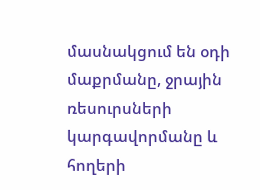մասնակցում են օդի մաքրմանը, ջրային ռեսուրսների կարգավորմանը և հողերի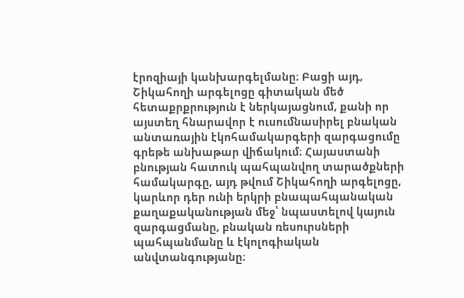էրոզիայի կանխարգելմանը։ Բացի այդ, Շիկահողի արգելոցը գիտական մեծ հետաքրքրություն է ներկայացնում, քանի որ այստեղ հնարավոր է ուսումնասիրել բնական անտառային էկոհամակարգերի զարգացումը գրեթե անխաթար վիճակում։ Հայաստանի բնության հատուկ պահպանվող տարածքների համակարգը, այդ թվում Շիկահողի արգելոցը, կարևոր դեր ունի երկրի բնապահպանական քաղաքականության մեջ՝ նպաստելով կայուն զարգացմանը, բնական ռեսուրսների պահպանմանը և էկոլոգիական անվտանգությանը։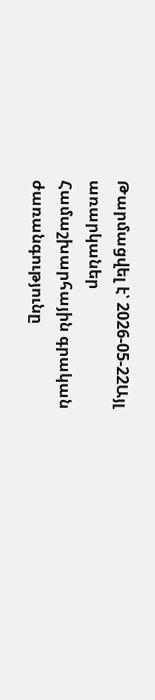Թարմացվել է՝ 2026-05-22Այլ առարկաներ
Համաշխարհային գրական ժառանգությունը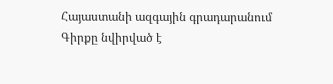Հայաստանի ազգային գրադարանում
Գիրքը նվիրված է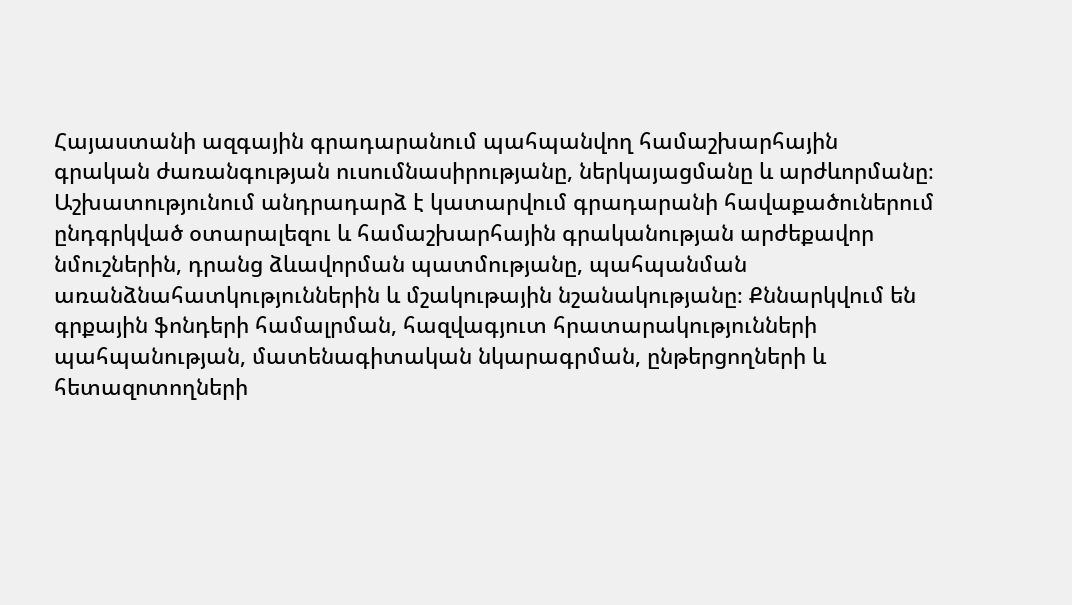Հայաստանի ազգային գրադարանում պահպանվող համաշխարհային գրական ժառանգության ուսումնասիրությանը, ներկայացմանը և արժևորմանը։ Աշխատությունում անդրադարձ է կատարվում գրադարանի հավաքածուներում ընդգրկված օտարալեզու և համաշխարհային գրականության արժեքավոր նմուշներին, դրանց ձևավորման պատմությանը, պահպանման առանձնահատկություններին և մշակութային նշանակությանը։ Քննարկվում են գրքային ֆոնդերի համալրման, հազվագյուտ հրատարակությունների պահպանության, մատենագիտական նկարագրման, ընթերցողների և հետազոտողների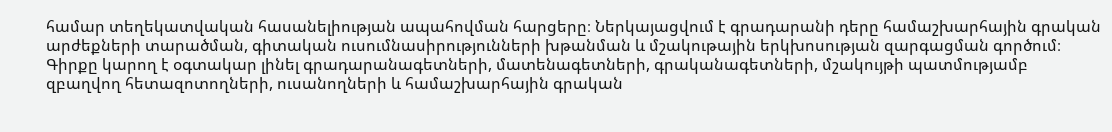համար տեղեկատվական հասանելիության ապահովման հարցերը։ Ներկայացվում է գրադարանի դերը համաշխարհային գրական արժեքների տարածման, գիտական ուսումնասիրությունների խթանման և մշակութային երկխոսության զարգացման գործում։ Գիրքը կարող է օգտակար լինել գրադարանագետների, մատենագետների, գրականագետների, մշակույթի պատմությամբ զբաղվող հետազոտողների, ուսանողների և համաշխարհային գրական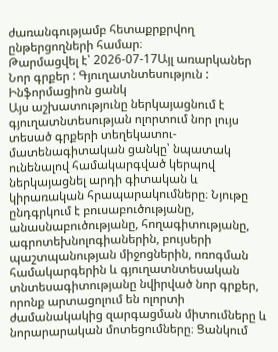ժառանգությամբ հետաքրքրվող ընթերցողների համար։
Թարմացվել է՝ 2026-07-17Այլ առարկաներ
Նոր գրքեր : Գյուղատնտեսություն : Ինֆորմացիոն ցանկ
Այս աշխատությունը ներկայացնում է գյուղատնտեսության ոլորտում նոր լույս տեսած գրքերի տեղեկատու-մատենագիտական ցանկը՝ նպատակ ունենալով համակարգված կերպով ներկայացնել արդի գիտական և կիրառական հրապարակումները։ Նյութը ընդգրկում է բուսաբուծությանը, անասնաբուծությանը, հողագիտությանը, ագրոտեխնոլոգիաներին, բույսերի պաշտպանության միջոցներին, ոռոգման համակարգերին և գյուղատնտեսական տնտեսագիտությանը նվիրված նոր գրքեր, որոնք արտացոլում են ոլորտի ժամանակակից զարգացման միտումները և նորարարական մոտեցումները։ Ցանկում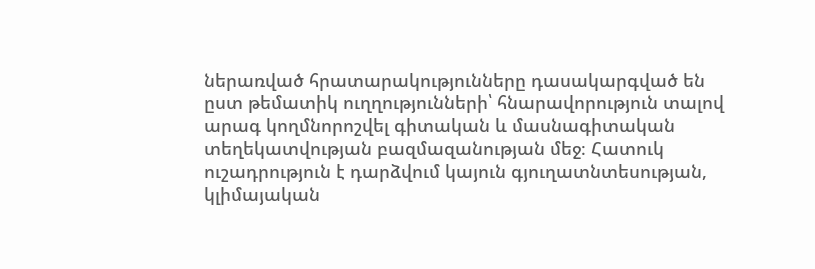ներառված հրատարակությունները դասակարգված են ըստ թեմատիկ ուղղությունների՝ հնարավորություն տալով արագ կողմնորոշվել գիտական և մասնագիտական տեղեկատվության բազմազանության մեջ։ Հատուկ ուշադրություն է դարձվում կայուն գյուղատնտեսության, կլիմայական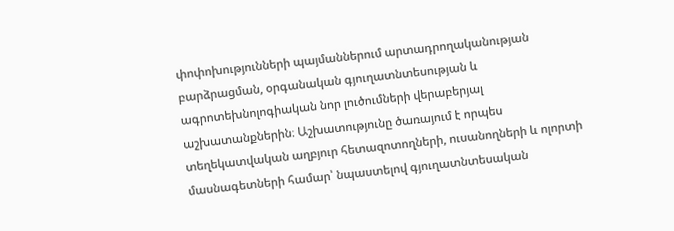փոփոխությունների պայմաններում արտադրողականության բարձրացման, օրգանական գյուղատնտեսության և ագրոտեխնոլոգիական նոր լուծումների վերաբերյալ աշխատանքներին։ Աշխատությունը ծառայում է որպես տեղեկատվական աղբյուր հետազոտողների, ուսանողների և ոլորտի մասնագետների համար՝ նպաստելով գյուղատնտեսական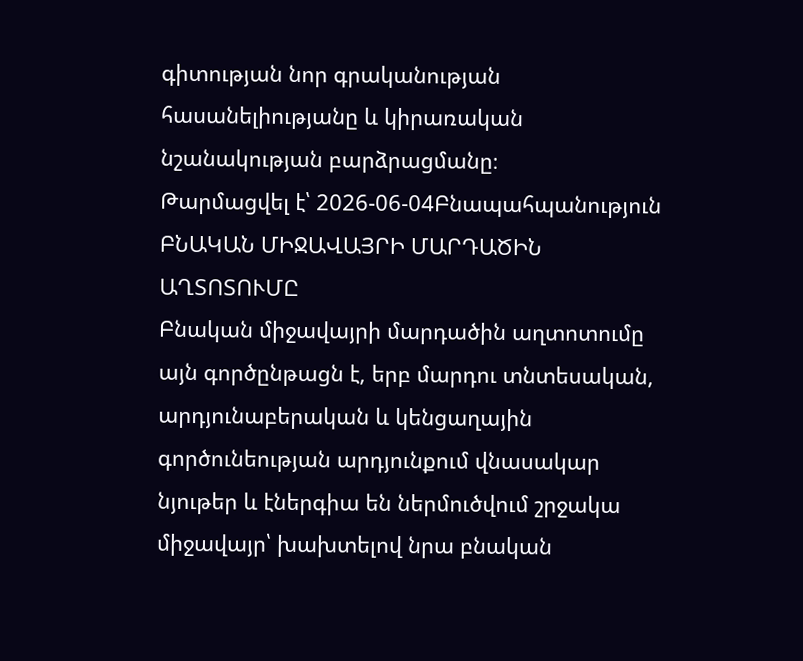գիտության նոր գրականության հասանելիությանը և կիրառական նշանակության բարձրացմանը։
Թարմացվել է՝ 2026-06-04Բնապահպանություն
ԲՆԱԿԱՆ ՄԻՋԱՎԱՅՐԻ ՄԱՐԴԱԾԻՆ ԱՂՏՈՏՈՒՄԸ
Բնական միջավայրի մարդածին աղտոտումը այն գործընթացն է, երբ մարդու տնտեսական, արդյունաբերական և կենցաղային գործունեության արդյունքում վնասակար նյութեր և էներգիա են ներմուծվում շրջակա միջավայր՝ խախտելով նրա բնական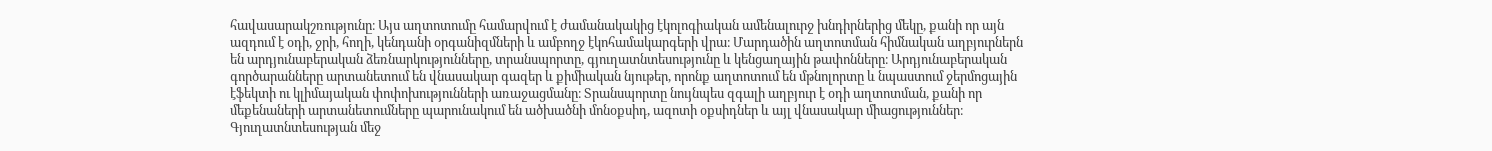հավասարակշռությունը։ Այս աղտոտումը համարվում է ժամանակակից էկոլոգիական ամենալուրջ խնդիրներից մեկը, քանի որ այն ազդում է օդի, ջրի, հողի, կենդանի օրգանիզմների և ամբողջ էկոհամակարգերի վրա։ Մարդածին աղտոտման հիմնական աղբյուրներն են արդյունաբերական ձեռնարկությունները, տրանսպորտը, գյուղատնտեսությունը և կենցաղային թափոնները։ Արդյունաբերական գործարանները արտանետում են վնասակար գազեր և քիմիական նյութեր, որոնք աղտոտում են մթնոլորտը և նպաստում ջերմոցային էֆեկտի ու կլիմայական փոփոխությունների առաջացմանը։ Տրանսպորտը նույնպես զգալի աղբյուր է օդի աղտոտման, քանի որ մեքենաների արտանետումները պարունակում են ածխածնի մոնօքսիդ, ազոտի օքսիդներ և այլ վնասակար միացություններ։ Գյուղատնտեսության մեջ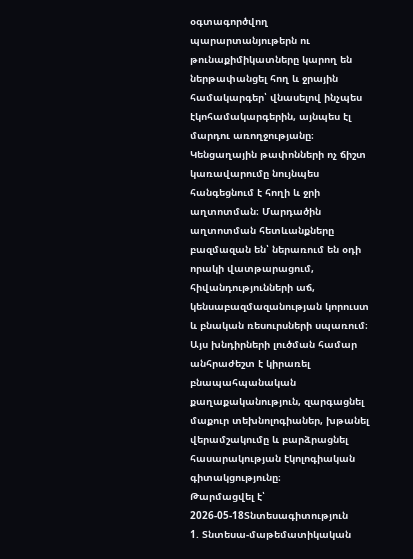օգտագործվող պարարտանյութերն ու թունաքիմիկատները կարող են ներթափանցել հող և ջրային համակարգեր՝ վնասելով ինչպես էկոհամակարգերին, այնպես էլ մարդու առողջությանը։ Կենցաղային թափոնների ոչ ճիշտ կառավարումը նույնպես հանգեցնում է հողի և ջրի աղտոտման։ Մարդածին աղտոտման հետևանքները բազմազան են՝ ներառում են օդի որակի վատթարացում, հիվանդությունների աճ, կենսաբազմազանության կորուստ և բնական ռեսուրսների սպառում։ Այս խնդիրների լուծման համար անհրաժեշտ է կիրառել բնապահպանական քաղաքականություն, զարգացնել մաքուր տեխնոլոգիաներ, խթանել վերամշակումը և բարձրացնել հասարակության էկոլոգիական գիտակցությունը։
Թարմացվել է՝ 2026-05-18Տնտեսագիտություն
1. Տնտեսա-մաթեմատիկական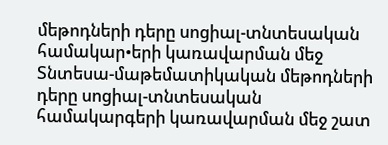մեթոդների դերը սոցիալ-տնտեսական համակար•երի կառավարման մեջ
Տնտեսա-մաթեմատիկական մեթոդների դերը սոցիալ-տնտեսական համակարգերի կառավարման մեջ շատ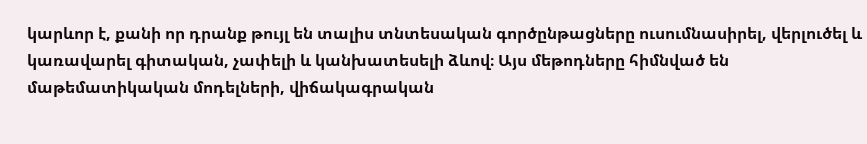կարևոր է, քանի որ դրանք թույլ են տալիս տնտեսական գործընթացները ուսումնասիրել, վերլուծել և կառավարել գիտական, չափելի և կանխատեսելի ձևով։ Այս մեթոդները հիմնված են մաթեմատիկական մոդելների, վիճակագրական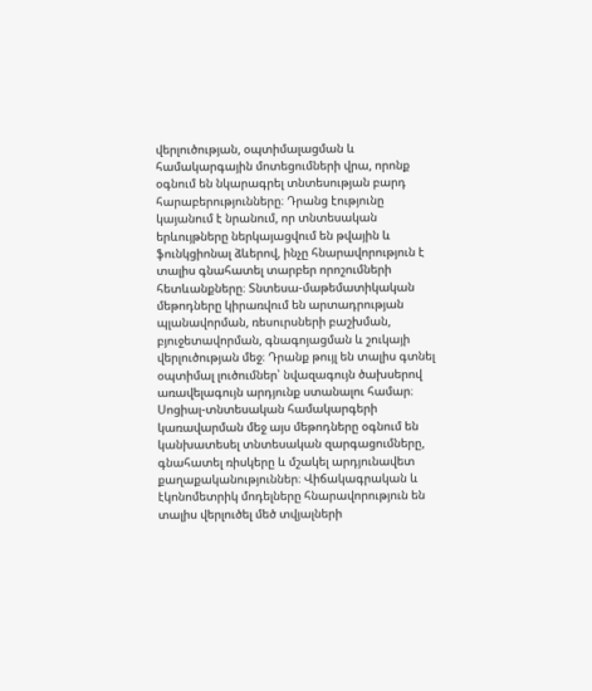վերլուծության, օպտիմալացման և համակարգային մոտեցումների վրա, որոնք օգնում են նկարագրել տնտեսության բարդ հարաբերությունները։ Դրանց էությունը կայանում է նրանում, որ տնտեսական երևույթները ներկայացվում են թվային և ֆունկցիոնալ ձևերով, ինչը հնարավորություն է տալիս գնահատել տարբեր որոշումների հետևանքները։ Տնտեսա-մաթեմատիկական մեթոդները կիրառվում են արտադրության պլանավորման, ռեսուրսների բաշխման, բյուջետավորման, գնագոյացման և շուկայի վերլուծության մեջ։ Դրանք թույլ են տալիս գտնել օպտիմալ լուծումներ՝ նվազագույն ծախսերով առավելագույն արդյունք ստանալու համար։ Սոցիալ-տնտեսական համակարգերի կառավարման մեջ այս մեթոդները օգնում են կանխատեսել տնտեսական զարգացումները, գնահատել ռիսկերը և մշակել արդյունավետ քաղաքականություններ։ Վիճակագրական և էկոնոմետրիկ մոդելները հնարավորություն են տալիս վերլուծել մեծ տվյալների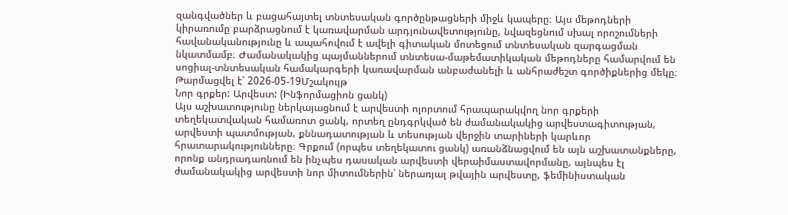զանգվածներ և բացահայտել տնտեսական գործընթացների միջև կապերը։ Այս մեթոդների կիրառումը բարձրացնում է կառավարման արդյունավետությունը, նվազեցնում սխալ որոշումների հավանականությունը և ապահովում է ավելի գիտական մոտեցում տնտեսական զարգացման նկատմամբ։ Ժամանակակից պայմաններում տնտեսա-մաթեմատիկական մեթոդները համարվում են սոցիալ-տնտեսական համակարգերի կառավարման անբաժանելի և անհրաժեշտ գործիքներից մեկը։
Թարմացվել է՝ 2026-05-19Մշակույթ
Նոր գրքեր: Արվեստ: (Ինֆորմացիոն ցանկ)
Այս աշխատությունը ներկայացնում է արվեստի ոլորտում հրապարակվող նոր գրքերի տեղեկատվական համառոտ ցանկ, որտեղ ընդգրկված են ժամանակակից արվեստագիտության, արվեստի պատմության, քննադատության և տեսության վերջին տարիների կարևոր հրատարակությունները։ Գրքում (որպես տեղեկատու ցանկ) առանձնացվում են այն աշխատանքները, որոնք անդրադառնում են ինչպես դասական արվեստի վերաիմաստավորմանը, այնպես էլ ժամանակակից արվեստի նոր միտումներին՝ ներառյալ թվային արվեստը, ֆեմինիստական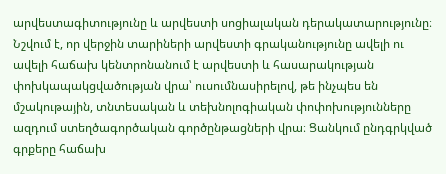արվեստագիտությունը և արվեստի սոցիալական դերակատարությունը։ Նշվում է, որ վերջին տարիների արվեստի գրականությունը ավելի ու ավելի հաճախ կենտրոնանում է արվեստի և հասարակության փոխկապակցվածության վրա՝ ուսումնասիրելով, թե ինչպես են մշակութային, տնտեսական և տեխնոլոգիական փոփոխությունները ազդում ստեղծագործական գործընթացների վրա։ Ցանկում ընդգրկված գրքերը հաճախ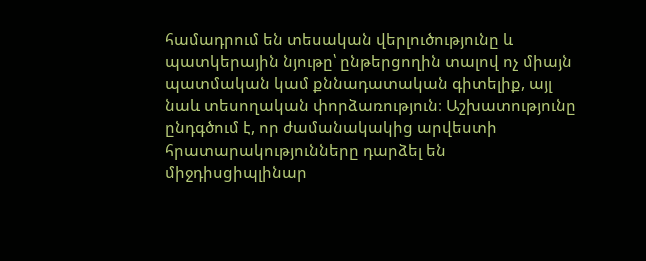համադրում են տեսական վերլուծությունը և պատկերային նյութը՝ ընթերցողին տալով ոչ միայն պատմական կամ քննադատական գիտելիք, այլ նաև տեսողական փորձառություն։ Աշխատությունը ընդգծում է, որ ժամանակակից արվեստի հրատարակությունները դարձել են միջդիսցիպլինար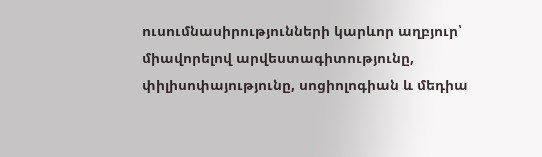ուսումնասիրությունների կարևոր աղբյուր՝ միավորելով արվեստագիտությունը, փիլիսոփայությունը, սոցիոլոգիան և մեդիա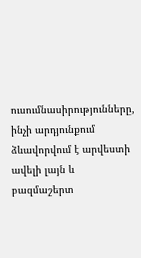ուսումնասիրությունները, ինչի արդյունքում ձևավորվում է արվեստի ավելի լայն և բազմաշերտ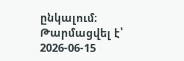ընկալում։
Թարմացվել է՝ 2026-06-15